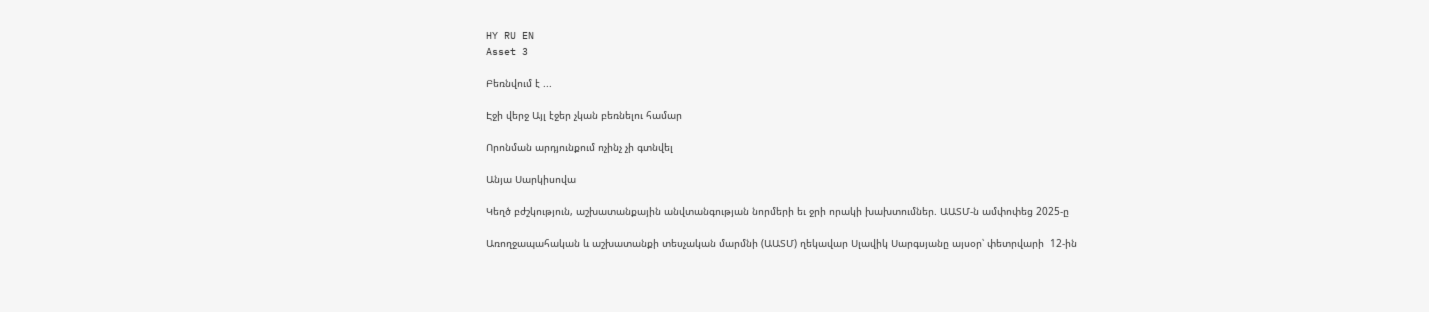HY RU EN
Asset 3

Բեռնվում է ...

Էջի վերջ Այլ էջեր չկան բեռնելու համար

Որոնման արդյունքում ոչինչ չի գտնվել

Անյա Սարկիսովա

Կեղծ բժշկություն, աշխատանքային անվտանգության նորմերի եւ ջրի որակի խախտումներ. ԱԱՏՄ-ն ամփոփեց 2025-ը

Առողջապահական և աշխատանքի տեսչական մարմնի (ԱԱՏՄ) ղեկավար Սլավիկ Սարգսյանը այսօր՝ փետրվարի  12-ին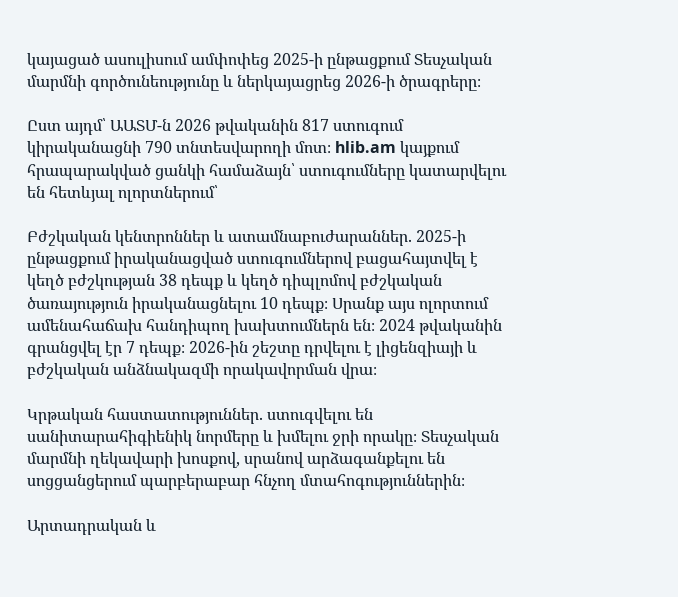կայացած ասուլիսում ամփոփեց 2025-ի ընթացքում Տեսչական մարմնի գործունեությունը և ներկայացրեց 2026-ի ծրագրերը։

Ըստ այդմ՝ ԱԱՏՄ-ն 2026 թվականին 817 ստուգում կիրականացնի 790 տնտեսվարողի մոտ։ hlib.am կայքում հրապարակված ցանկի համաձայն՝ ստուգումները կատարվելու են հետևյալ ոլորտներում՝

Բժշկական կենտրոններ և ատամնաբուժարաններ. 2025-ի ընթացքում իրականացված ստուգումներով բացահայտվել է կեղծ բժշկության 38 դեպք և կեղծ դիպլոմով բժշկական ծառայություն իրականացնելու 10 դեպք։ Սրանք այս ոլորտում ամենահաճախ հանդիպող խախտումներն են։ 2024 թվականին գրանցվել էր 7 դեպք։ 2026-ին շեշտը դրվելու է լիցենզիայի և բժշկական անձնակազմի որակավորման վրա։

Կրթական հաստատություններ. ստուգվելու են սանիտարահիգիենիկ նորմերը և խմելու ջրի որակը։ Տեսչական մարմնի ղեկավարի խոսքով, սրանով արձագանքելու են սոցցանցերում պարբերաբար հնչող մտահոգություններին։

Արտադրական և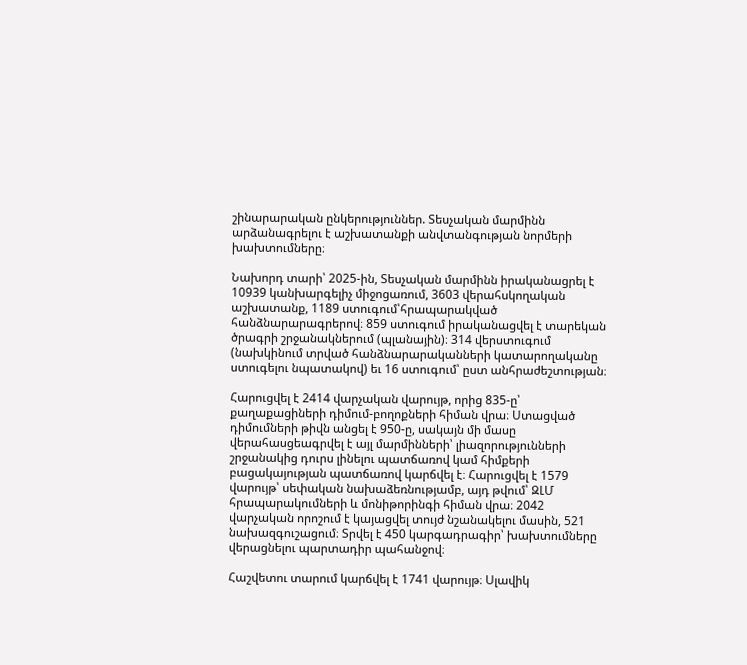շինարարական ընկերություններ. Տեսչական մարմինն արձանագրելու է աշխատանքի անվտանգության նորմերի խախտումները։

Նախորդ տարի՝ 2025-ին, Տեսչական մարմինն իրականացրել է 10939 կանխարգելիչ միջոցառում, 3603 վերահսկողական աշխատանք, 1189 ստուգում՝հրապարակված հանձնարարագրերով։ 859 ստուգում իրականացվել է տարեկան ծրագրի շրջանակներում (պլանային)։ 314 վերստուգում (նախկինում տրված հանձնարարականների կատարողականը ստուգելու նպատակով) եւ 16 ստուգում՝ ըստ անհրաժեշտության։

Հարուցվել է 2414 վարչական վարույթ, որից 835-ը՝ քաղաքացիների դիմում-բողոքների հիման վրա։ Ստացված դիմումների թիվն անցել է 950-ը, սակայն մի մասը վերահասցեագրվել է այլ մարմինների՝ լիազորությունների շրջանակից դուրս լինելու պատճառով կամ հիմքերի բացակայության պատճառով կարճվել է։ Հարուցվել է 1579 վարույթ՝ սեփական նախաձեռնությամբ, այդ թվում՝ ԶԼՄ հրապարակումների և մոնիթորինգի հիման վրա։ 2042 վարչական որոշում է կայացվել տույժ նշանակելու մասին, 521 նախազգուշացում։ Տրվել է 450 կարգադրագիր՝ խախտումները վերացնելու պարտադիր պահանջով։

Հաշվետու տարում կարճվել է 1741 վարույթ։ Սլավիկ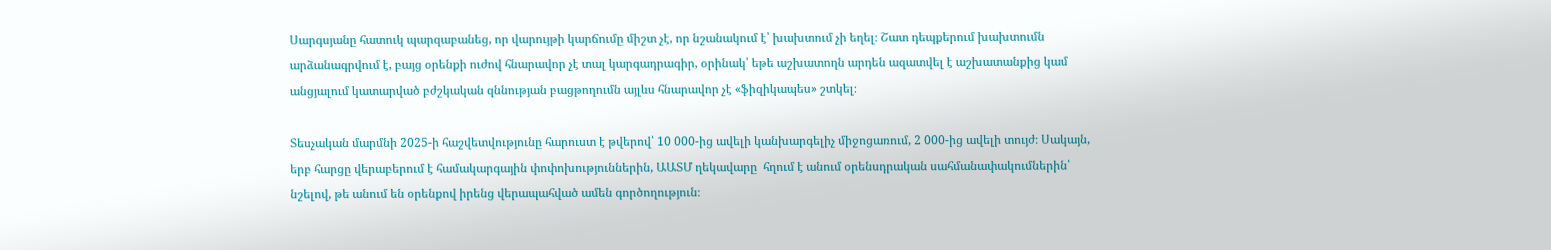Սարգսյանը հատուկ պարզաբանեց, որ վարույթի կարճումը միշտ չէ, որ նշանակում է՝ խախտում չի եղել։ Շատ դեպքերում խախտումն արձանագրվում է, բայց օրենքի ուժով հնարավոր չէ տալ կարգադրագիր, օրինակ՝ եթե աշխատողն արդեն ազատվել է աշխատանքից կամ անցյալում կատարված բժշկական զննության բացթողումն այլևս հնարավոր չէ «ֆիզիկապես» շտկել։

Տեսչական մարմնի 2025-ի հաշվետվությունը հարուստ է թվերով՝ 10 000-ից ավելի կանխարգելիչ միջոցառում, 2 000-ից ավելի տույժ։ Սակայն, երբ հարցը վերաբերում է համակարգային փոփոխություններին, ԱԱՏՄ ղեկավարը  հղում է անում օրենսդրական սահմանափակումներին՝ նշելով, թե անում են օրենքով իրենց վերապահված ամեն գործողություն։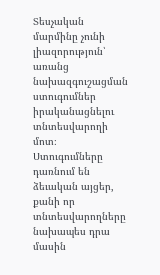Տեսչական մարմինը չունի լիազորություն՝ առանց նախազգուշացման ստուգումներ իրականացնելու տնտեսվարողի մոտ։ Ստուգումները դառնում են ձեւական այցեր, քանի որ տնտեսվարողները նախապես դրա մասին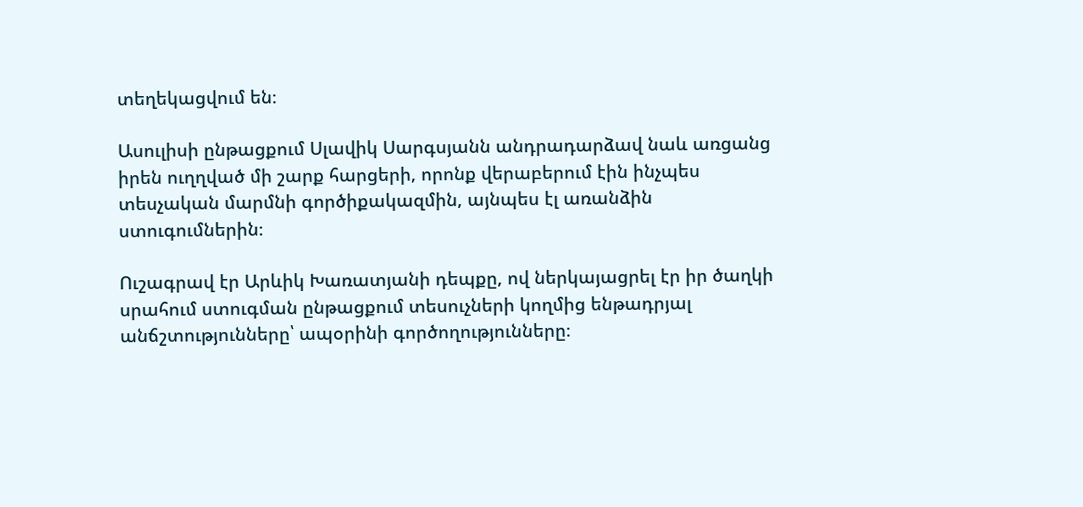տեղեկացվում են։

Ասուլիսի ընթացքում Սլավիկ Սարգսյանն անդրադարձավ նաև առցանց իրեն ուղղված մի շարք հարցերի, որոնք վերաբերում էին ինչպես տեսչական մարմնի գործիքակազմին, այնպես էլ առանձին ստուգումներին։

Ուշագրավ էր Արևիկ Խառատյանի դեպքը, ով ներկայացրել էր իր ծաղկի սրահում ստուգման ընթացքում տեսուչների կողմից ենթադրյալ անճշտությունները՝ ապօրինի գործողությունները։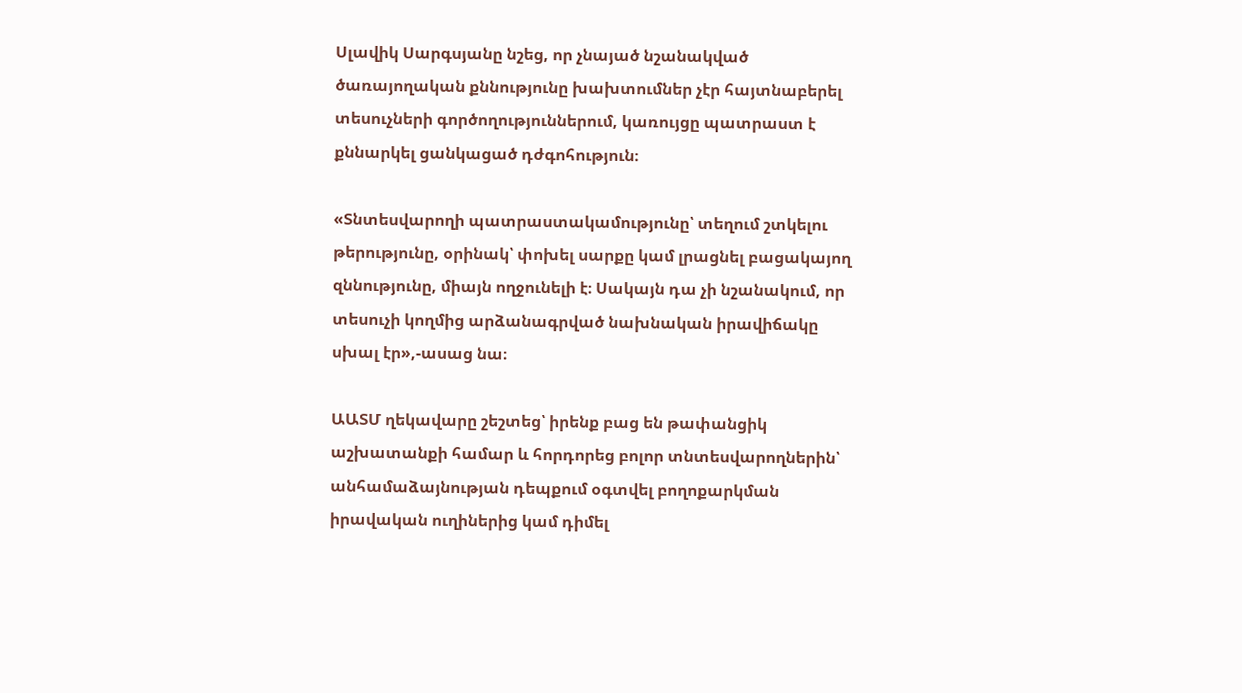Սլավիկ Սարգսյանը նշեց, որ չնայած նշանակված ծառայողական քննությունը խախտումներ չէր հայտնաբերել տեսուչների գործողություններում, կառույցը պատրաստ է քննարկել ցանկացած դժգոհություն։

«Տնտեսվարողի պատրաստակամությունը՝ տեղում շտկելու թերությունը, օրինակ՝ փոխել սարքը կամ լրացնել բացակայող զննությունը, միայն ողջունելի է։ Սակայն դա չի նշանակում, որ տեսուչի կողմից արձանագրված նախնական իրավիճակը սխալ էր»,-ասաց նա։

ԱԱՏՄ ղեկավարը շեշտեց՝ իրենք բաց են թափանցիկ աշխատանքի համար և հորդորեց բոլոր տնտեսվարողներին՝ անհամաձայնության դեպքում օգտվել բողոքարկման իրավական ուղիներից կամ դիմել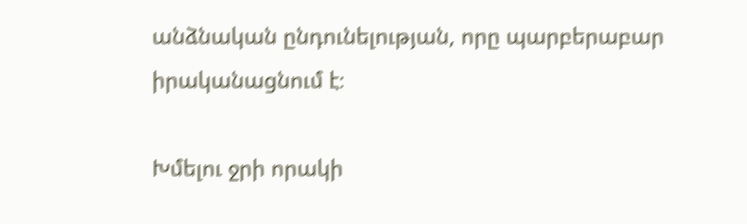անձնական ընդունելության, որը պարբերաբար իրականացնում է։

Խմելու ջրի որակի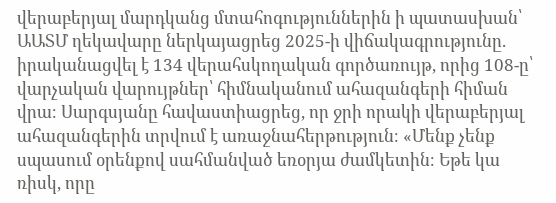վերաբերյալ մարդկանց մտահոգություններին ի պատասխան՝ ԱԱՏՄ ղեկավարը ներկայացրեց 2025-ի վիճակագրությունը. իրականացվել է 134 վերահսկողական գործառույթ, որից 108-ը՝ վարչական վարույթներ՝ հիմնականում ահազանգերի հիման վրա։ Սարգսյանը հավաստիացրեց, որ ջրի որակի վերաբերյալ ահազանգերին տրվում է առաջնահերթություն։ «Մենք չենք սպասում օրենքով սահմանված եռօրյա ժամկետին։ Եթե կա ռիսկ, որը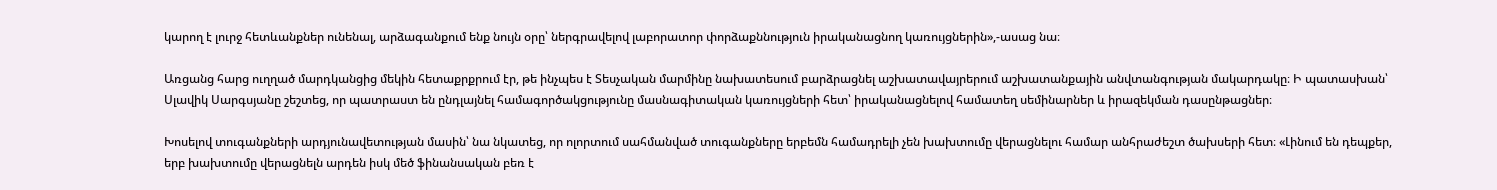կարող է լուրջ հետևանքներ ունենալ, արձագանքում ենք նույն օրը՝ ներգրավելով լաբորատոր փորձաքննություն իրականացնող կառույցներին»,-ասաց նա։

Առցանց հարց ուղղած մարդկանցից մեկին հետաքրքրում էր, թե ինչպես է Տեսչական մարմինը նախատեսում բարձրացնել աշխատավայրերում աշխատանքային անվտանգության մակարդակը։ Ի պատասխան՝ Սլավիկ Սարգսյանը շեշտեց, որ պատրաստ են ընդլայնել համագործակցությունը մասնագիտական կառույցների հետ՝ իրականացնելով համատեղ սեմինարներ և իրազեկման դասընթացներ։

Խոսելով տուգանքների արդյունավետության մասին՝ նա նկատեց, որ ոլորտում սահմանված տուգանքները երբեմն համադրելի չեն խախտումը վերացնելու համար անհրաժեշտ ծախսերի հետ։ «Լինում են դեպքեր, երբ խախտումը վերացնելն արդեն իսկ մեծ ֆինանսական բեռ է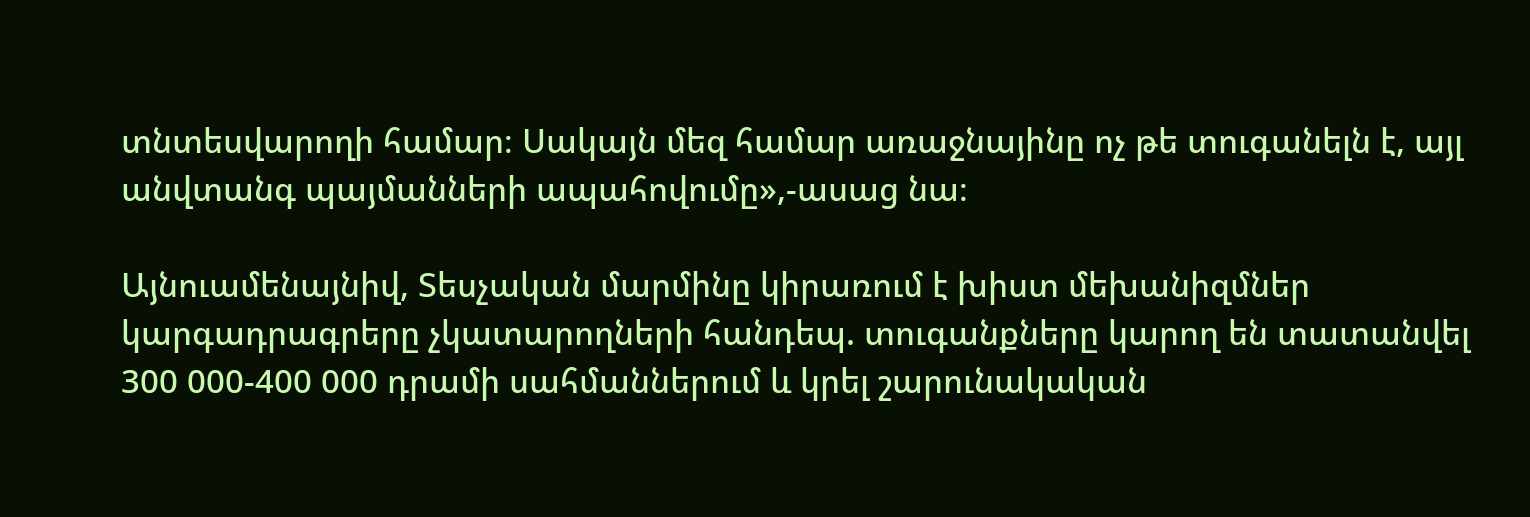տնտեսվարողի համար։ Սակայն մեզ համար առաջնայինը ոչ թե տուգանելն է, այլ անվտանգ պայմանների ապահովումը»,-ասաց նա։

Այնուամենայնիվ, Տեսչական մարմինը կիրառում է խիստ մեխանիզմներ կարգադրագրերը չկատարողների հանդեպ. տուգանքները կարող են տատանվել 300 000-400 000 դրամի սահմաններում և կրել շարունակական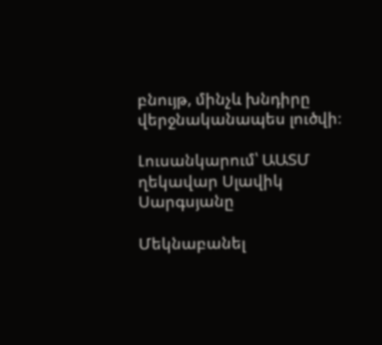բնույթ, մինչև խնդիրը վերջնականապես լուծվի։

Լուսանկարում՝ ԱԱՏՄ ղեկավար Սլավիկ Սարգսյանը

Մեկնաբանել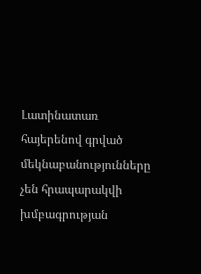Լատինատառ հայերենով գրված մեկնաբանությունները չեն հրապարակվի խմբագրության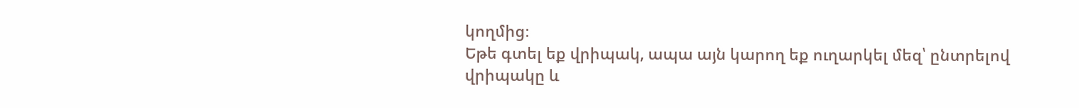կողմից։
Եթե գտել եք վրիպակ, ապա այն կարող եք ուղարկել մեզ՝ ընտրելով վրիպակը և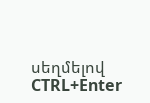սեղմելով CTRL+Enter